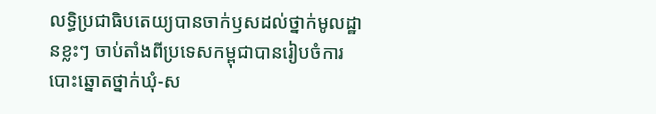លទ្ធិប្រជាធិបតេយ្យបានចាក់ឫសដល់ថ្នាក់មូលដ្ឋានខ្លះៗ ចាប់តាំងពីប្រទេសកម្ពុជាបានរៀបចំការបោះឆ្នោតថ្នាក់ឃុំ-ស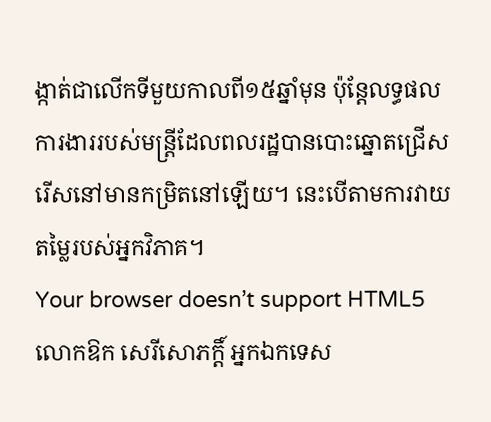ង្កាត់ជាលើកទីមួយកាលពី១៥ឆ្នាំមុន ប៉ុន្តែលទ្ធផលការងាររបស់មន្ត្រីដែលពលរដ្ឋបានបោះឆ្នោតជ្រើសរើសនៅមានកម្រិតនៅឡើយ។ នេះបើតាមការវាយតម្លៃរបស់អ្នកវិភាគ។
Your browser doesn’t support HTML5
លោកឱក សេរីសោភក្តិ៍ អ្នកឯកទេស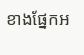ខាងផ្នែកអ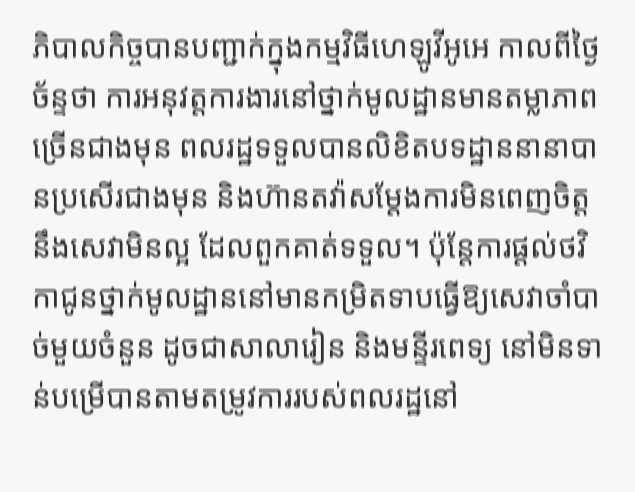ភិបាលកិច្ចបានបញ្ជាក់ក្នុងកម្មវិធីហេឡូវីអូអេ កាលពីថ្ងៃច័ន្ទថា ការអនុវត្តការងារនៅថ្នាក់មូលដ្ឋានមានតម្លាភាពច្រើនជាងមុន ពលរដ្ឋទទួលបានលិខិតបទដ្ឋាននានាបានប្រសើរជាងមុន និងហ៊ានតវ៉ាសម្តែងការមិនពេញចិត្តនឹងសេវាមិនល្អ ដែលពួកគាត់ទទួល។ ប៉ុន្តែការផ្តល់ថវិកាជូនថ្នាក់មូលដ្ឋាននៅមានកម្រិតទាបធ្វើឱ្យសេវាចាំបាច់មួយចំនួន ដូចជាសាលារៀន និងមន្ទីរពេទ្យ នៅមិនទាន់បម្រើបានតាមតម្រូវការរបស់ពលរដ្ឋនៅ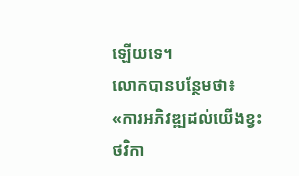ឡើយទេ។
លោកបានបន្ថែមថា៖
«ការអភិវឌ្ឍដល់យើងខ្វះថវិកា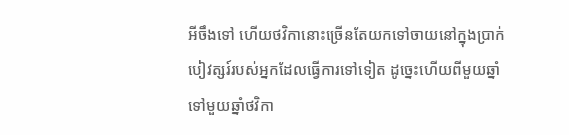អីចឹងទៅ ហើយថវិកានោះច្រើនតែយកទៅចាយនៅក្នុងប្រាក់បៀវត្សរ៍របស់អ្នកដែលធ្វើការទៅទៀត ដូច្នេះហើយពីមួយឆ្នាំទៅមួយឆ្នាំថវិកា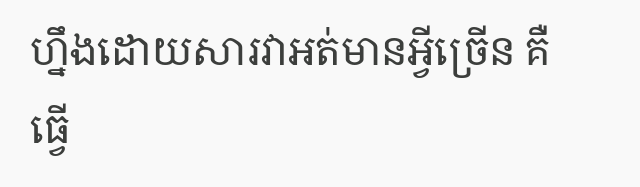ហ្នឹងដោយសារវាអត់មានអ្វីច្រើន គឺធ្វើ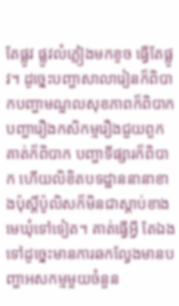តែផ្លូវ ផ្លូវលំភ្លៀងមកខូច ធ្វើតែផ្លូវ។ ដូច្នេះបញ្ហាសាលារៀនក៏ពិបាកបញ្ហាមណ្ឌលសុខភាពក៏ពិបាក បញ្ហារឿងកសិកម្មរឿងជួយពួកគាត់ក៏ពិបាក បញ្ហាទីផ្សារក៏ពិបាក ហើយលិខិតបទដ្ឋាននានាខាងប៉ុស្តិ៍ប៉ូលិសក៏មិនជាស្តាប់ខាងមេឃុំទៅទៀត។ គាត់ធ្វើអ្វី តែឯងទៅដូច្នេះមានការឆកល្វែងមានបញ្ហាអសកម្មមួយចំនួន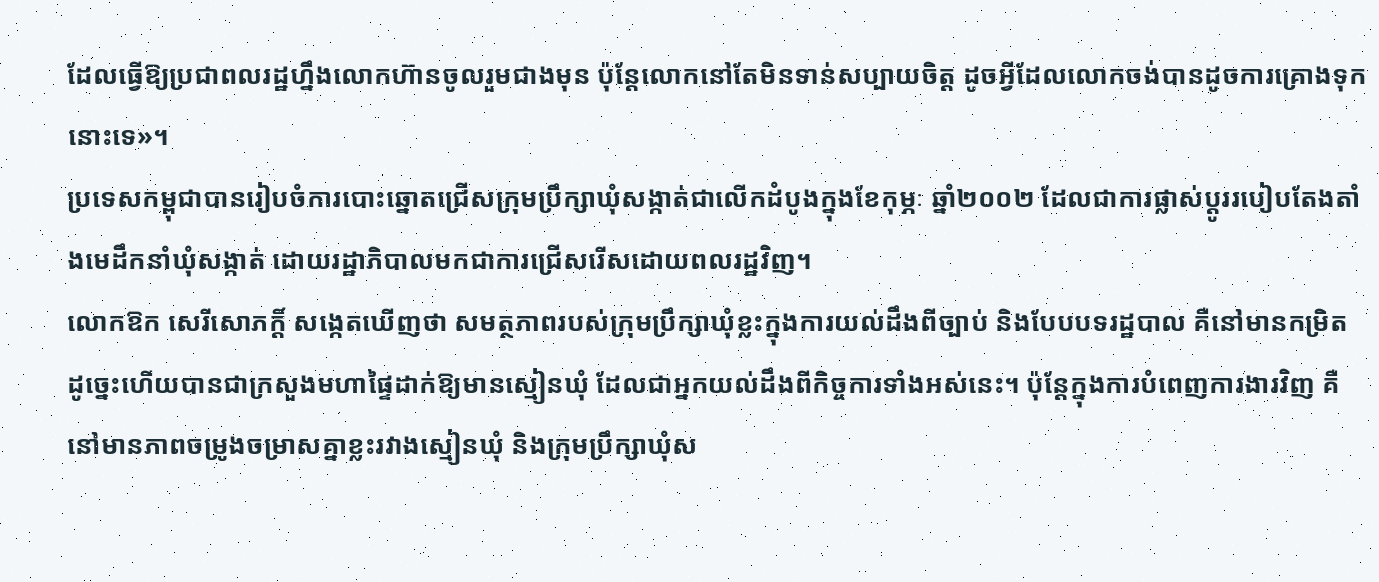ដែលធ្វើឱ្យប្រជាពលរដ្ឋហ្នឹងលោកហ៊ានចូលរួមជាងមុន ប៉ុន្តែលោកនៅតែមិនទាន់សប្បាយចិត្ត ដូចអ្វីដែលលោកចង់បានដូចការគ្រោងទុកនោះទេ»។
ប្រទេសកម្ពុជាបានរៀបចំការបោះឆ្នោតជ្រើសក្រុមប្រឹក្សាឃុំសង្កាត់ជាលើកដំបូងក្នុងខែកុម្ភៈ ឆ្នាំ២០០២ ដែលជាការផ្លាស់ប្តូររបៀបតែងតាំងមេដឹកនាំឃុំសង្កាត់ ដោយរដ្ឋាភិបាលមកជាការជ្រើសរើសដោយពលរដ្ឋវិញ។
លោកឱក សេរីសោភក្តិ៍ សង្កេតឃើញថា សមត្ថភាពរបស់ក្រុមប្រឹក្សាឃុំខ្លះក្នុងការយល់ដឹងពីច្បាប់ និងបែបបទរដ្ឋបាល គឺនៅមានកម្រិត ដូច្នេះហើយបានជាក្រសួងមហាផ្ទៃដាក់ឱ្យមានស្មៀនឃុំ ដែលជាអ្នកយល់ដឹងពីកិច្ចការទាំងអស់នេះ។ ប៉ុន្តែក្នុងការបំពេញការងារវិញ គឺនៅមានភាពចម្រូងចម្រាសគ្នាខ្លះរវាងស្មៀនឃុំ និងក្រុមប្រឹក្សាឃុំស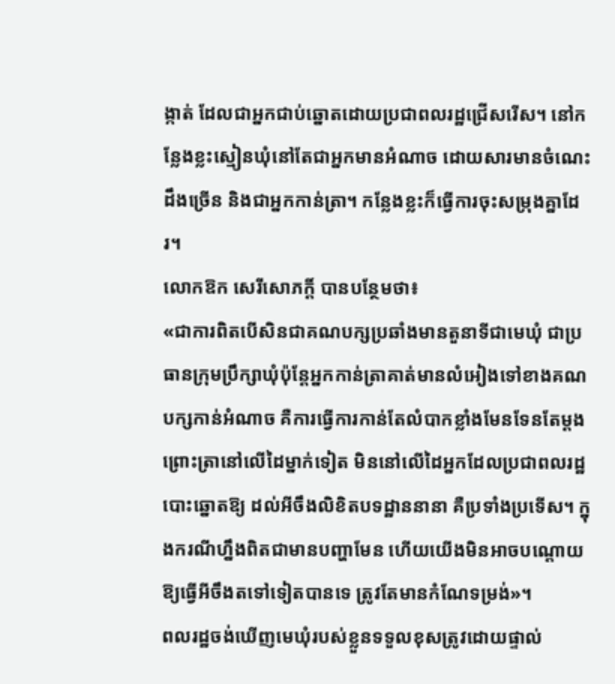ង្កាត់ ដែលជាអ្នកជាប់ឆ្នោតដោយប្រជាពលរដ្ឋជ្រើសរើស។ នៅកន្លែងខ្លះស្មៀនឃុំនៅតែជាអ្នកមានអំណាច ដោយសារមានចំណេះដឹងច្រើន និងជាអ្នកកាន់ត្រា។ កន្លែងខ្លះក៏ធ្វើការចុះសម្រុងគ្នាដែរ។
លោកឱក សេរីសោភក្តិ៍ បានបន្ថែមថា៖
«ជាការពិតបើសិនជាគណបក្សប្រឆាំងមានតួនាទីជាមេឃុំ ជាប្រធានក្រុមប្រឹក្សាឃុំប៉ុន្តែអ្នកកាន់ត្រាគាត់មានលំអៀងទៅខាងគណបក្សកាន់អំណាច គឺការធ្វើការកាន់តែលំបាកខ្លាំងមែនទែនតែម្តង ព្រោះត្រានៅលើដៃម្នាក់ទៀត មិននៅលើដៃអ្នកដែលប្រជាពលរដ្ឋបោះឆ្នោតឱ្យ ដល់អីចឹងលិខិតបទដ្ឋាននានា គឺប្រទាំងប្រទើស។ ក្នុងករណីហ្នឹងពិតជាមានបញ្ហាមែន ហើយយើងមិនអាចបណ្តោយឱ្យធ្វើអីចឹងតទៅទៀតបានទេ ត្រូវតែមានកំណែទម្រង់»។
ពលរដ្ឋចង់ឃើញមេឃុំរបស់ខ្លួនទទួលខុសត្រូវដោយផ្ទាល់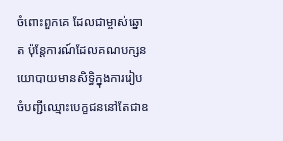ចំពោះពួកគេ ដែលជាម្ចាស់ឆ្នោត ប៉ុន្តែការណ៍ដែលគណបក្សនយោបាយមានសិទ្ធិក្នុងការរៀបចំបញ្ជីឈ្មោះបេក្ខជននៅតែជាឧ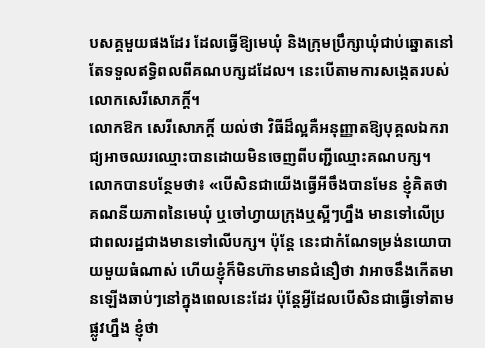បសគ្គមួយផងដែរ ដែលធ្វើឱ្យមេឃុំ និងក្រុមប្រឹក្សាឃុំជាប់ឆ្នោតនៅតែទទួលឥទ្ធិពលពីគណបក្សដដែល។ នេះបើតាមការសង្កេតរបស់លោកសេរីសោភក្តិ៍។
លោកឱក សេរីសោភក្តិ៍ យល់ថា វិធីដ៏ល្អគឺអនុញ្ញាតឱ្យបុគ្គលឯករាជ្យអាចឈរឈ្មោះបានដោយមិនចេញពីបញ្ជីឈ្មោះគណបក្ស។
លោកបានបន្ថែមថា៖ «បើសិនជាយើងធ្វើអីចឹងបានមែន ខ្ញុំគិតថាគណនីយភាពនៃមេឃុំ ឬចៅហ្វាយក្រុងឬស្អីៗហ្នឹង មានទៅលើប្រជាពលរដ្ឋជាងមានទៅលើបក្ស។ ប៉ុន្តែ នេះជាកំណែទម្រង់នយោបាយមួយធំណាស់ ហើយខ្ញុំក៏មិនហ៊ានមានជំនឿថា វាអាចនឹងកើតមានឡើងឆាប់ៗនៅក្នុងពេលនេះដែរ ប៉ុន្តែអ្វីដែលបើសិនជាធ្វើទៅតាមផ្លូវហ្នឹង ខ្ញុំថា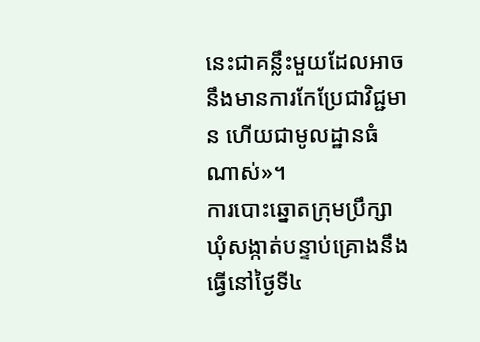នេះជាគន្លឹះមួយដែលអាចនឹងមានការកែប្រែជាវិជ្ជមាន ហើយជាមូលដ្ឋានធំណាស់»។
ការបោះឆ្នោតក្រុមប្រឹក្សាឃុំសង្កាត់បន្ទាប់គ្រោងនឹងធ្វើនៅថ្ងៃទី៤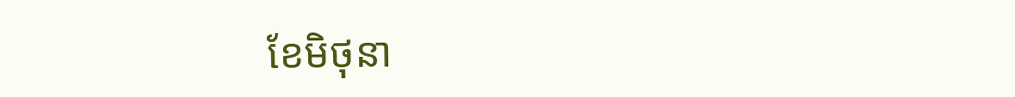ខែមិថុនា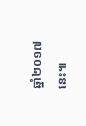ឆ្នាំ២០១៧នេះ៕